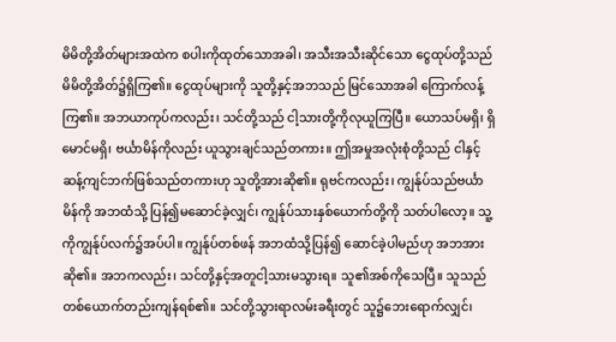မိမိတို့အိတ်များအထဲက စပါးကိုထုတ်သောအခါ၊ အသီးအသီးဆိုင်သော ငွေထုပ်တို့သည် မိမိတို့အိတ်၌ရှိကြ၏။ ငွေထုပ်များကို သူတို့နှင့်အဘသည် မြင်သောအခါ ကြောက်လန့်ကြ၏။ အဘယာကုပ်ကလည်း၊ သင်တို့သည် ငါ့သားတို့ကိုလုယူကြပြီ။ ယောသပ်မရှိ၊ ရှိမောင်မရှိ၊ ဗင်္ယာမိန်ကိုလည်း ယူသွားချင်သည်တကား။ ဤအမှုအလုံးစုံတို့သည် ငါနှင့်ဆန့်ကျင်ဘက်ဖြစ်သည်တကားဟု သူတို့အားဆို၏။ ရုဗင်ကလည်း၊ ကျွန်ုပ်သည်ဗင်္ယာမိန်ကို အဘထံသို့ ပြန်၍မဆောင်ခဲ့လျှင်၊ ကျွန်ုပ်သားနှစ်ယောက်တို့ကို သတ်ပါလော့။ သူ့ကိုကျွန်ုပ်လက်၌အပ်ပါ။ ကျွန်ုပ်တစ်ဖန် အဘထံသို့ပြန်၍ ဆောင်ခဲ့ပါမည်ဟု အဘအားဆို၏။ အဘကလည်း၊ သင်တို့နှင့်အတူငါ့သားမသွားရ။ သူ၏အစ်ကိုသေပြီ။ သူသည် တစ်ယောက်တည်းကျန်ရစ်၏။ သင်တို့သွားရာလမ်းခရီးတွင် သူ၌ဘေးရောက်လျှင်၊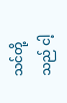သင်တို့သည် ငါ့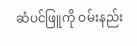ဆံပင်ဖြူကို ဝမ်းနည်း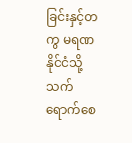ခြင်းနှင့်တကွ မရဏနိုင်ငံသို့ သက်ရောက်စေ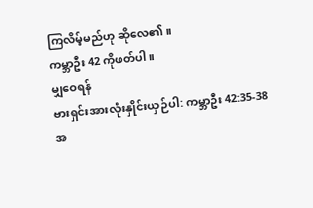ကြလိမ့်မည်ဟု ဆိုလေ၏။
ကမ္ဘာဦး 42 ကိုဖတ်ပါ။
မျှဝေရန်
ဗားရှင်းအားလုံးနှိုင်းယှဉ်ပါ: ကမ္ဘာဦး 42:35-38
အ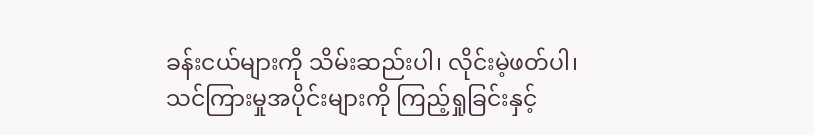ခန်းငယ်များကို သိမ်းဆည်းပါ၊ လိုင်းမဲ့ဖတ်ပါ၊ သင်ကြားမှုအပိုင်းများကို ကြည့်ရှုခြင်းနှင့်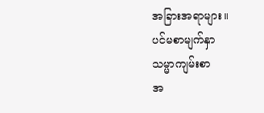အခြားအရာများ။
ပင်မစာမျက်နှာ
သမ္မာကျမ်းစာ
အ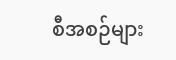စီအစဉ်များ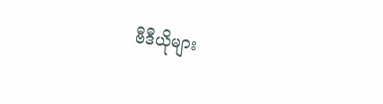ဗီဒီယိုများ